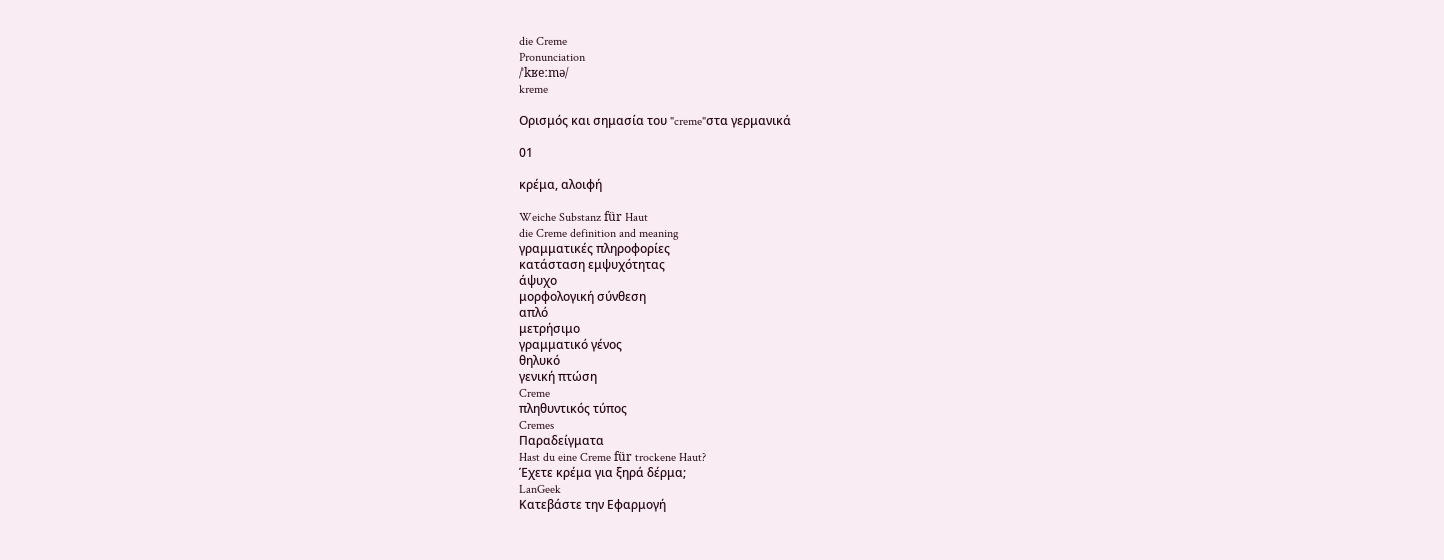die Creme
Pronunciation
/ˈkʁeːmə/
kreme

Ορισμός και σημασία του "creme"στα γερμανικά

01

κρέμα, αλοιφή

Weiche Substanz für Haut
die Creme definition and meaning
γραμματικές πληροφορίες
κατάσταση εμψυχότητας
άψυχο
μορφολογική σύνθεση
απλό
μετρήσιμο
γραμματικό γένος
θηλυκό
γενική πτώση
Creme
πληθυντικός τύπος
Cremes
Παραδείγματα
Hast du eine Creme für trockene Haut?
Έχετε κρέμα για ξηρά δέρμα;
LanGeek
Κατεβάστε την Εφαρμογή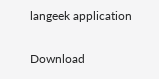langeek application

Download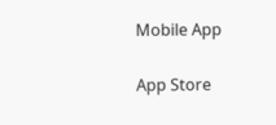Mobile App

App Store